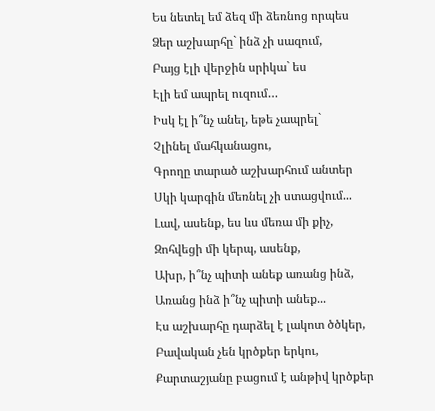Ես նետել եմ ձեզ մի ձեռնոց որպես
Ձեր աշխարհը` ինձ չի սազում,
Բայց էլի վերջին սրիկա` ես
Էլի եմ ապրել ուզում…
Իսկ էլ ի՞նչ անել, եթե չապրել`
Չլինել մահկանացու,
Գրողը տարած աշխարհում անտեր
Սկի կարգին մեռնել չի ստացվում...
Լավ, ասենք, ես ևս մեռա մի քիչ,
Զոհվեցի մի կերպ, ասենք,
Ախր, ի՞նչ պիտի անեք առանց ինձ,
Առանց ինձ ի՞նչ պիտի անեք...
Էս աշխարհը դարձել է լակոտ ծծկեր,
Բավական չեն կրծքեր երկու,
Քարտաշյանը բացում է անթիվ կրծքեր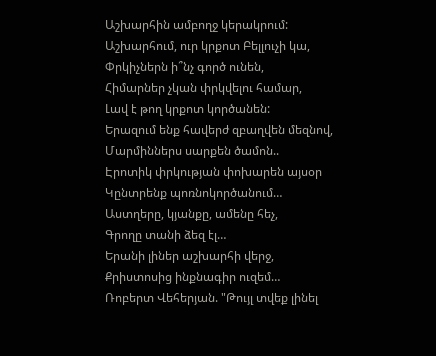Աշխարհին ամբողջ կերակրում:
Աշխարհում, ուր կրքոտ Բելլուչի կա,
Փրկիչներն ի՞նչ գործ ունեն,
Հիմարներ չկան փրկվելու համար,
Լավ է թող կրքոտ կործանեն:
Երազում ենք հավերժ զբաղվեն մեզնով,
Մարմիններս սարքեն ծամոն..
Էրոտիկ փրկության փոխարեն այսօր
Կընտրենք պոռնոկործանում…
Աստղերը, կյանքը, ամենը հեչ,
Գրողը տանի ձեզ էլ…
Երանի լիներ աշխարհի վերջ,
Քրիստոսից ինքնագիր ուզեմ…
Ռոբերտ Վեհերյան. "Թույլ տվեք լինել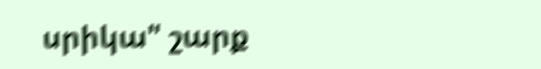սրիկա" շարք